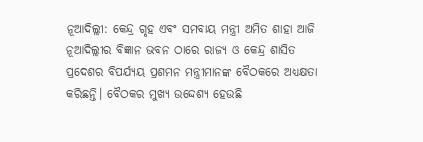ନୂଆଦିଲ୍ଲୀ: କେନ୍ଦ୍ର ଗୃହ ଏବଂ ସମବାୟ ମନ୍ତ୍ରୀ ଅମିତ ଶାହା ଆଜି ନୂଆଦିଲ୍ଲୀର ବିଜ୍ଞାନ ଭବନ ଠାରେ ରାଜ୍ୟ ଓ କେନ୍ଦ୍ର ଶାସିତ ପ୍ରଦେଶର ବିପର୍ଯ୍ୟୟ ପ୍ରଶମନ ମନ୍ତ୍ରୀମାନଙ୍କ ବୈଠକରେ ଅଧ୍ୟକ୍ଷତା କରିଛନ୍ତି। ବୈଠକର ମୁଖ୍ୟ ଉଦ୍ଦେଶ୍ୟ ହେଉଛି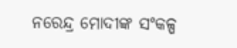ନରେନ୍ଦ୍ର ମୋଦୀଙ୍କ ସଂକଳ୍ପ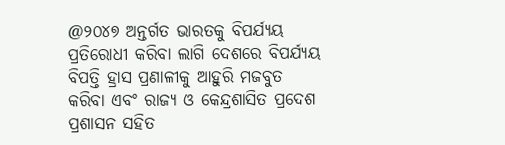@୨୦୪୭ ଅନ୍ତର୍ଗତ ଭାରତକୁ ବିପର୍ଯ୍ୟୟ ପ୍ରତିରୋଧୀ କରିବା ଲାଗି ଦେଶରେ ବିପର୍ଯ୍ୟୟ ବିପତ୍ତି ହ୍ରାସ ପ୍ରଣାଳୀକୁ ଆହୁରି ମଜବୁତ କରିବା ଏବଂ ରାଜ୍ୟ ଓ କେନ୍ଦ୍ରଶାସିତ ପ୍ରଦେଶ ପ୍ରଶାସନ ସହିତ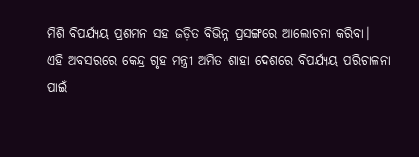ମିଶି ବିପର୍ଯ୍ୟୟ ପ୍ରଶମନ ସହ ଜଡ଼ିତ ବିଭିନ୍ନ ପ୍ରସଙ୍ଗରେ ଆଲୋଚନା କରିବା।
ଏହି ଅବସରରେ କେନ୍ଦ୍ର ଗୃହ ମନ୍ତ୍ରୀ ଅମିତ ଶାହା ଦେଶରେ ବିପର୍ଯ୍ୟୟ ପରିଚାଳନା ପାଇଁ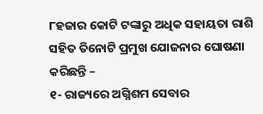୮ହଜାର କୋଟି ଟଙ୍କାରୁ ଅଧିକ ସହାୟତା ରାଶି ସହିତ ତିନୋଟି ପ୍ରମୁଖ ଯୋଜନାର ଘୋଷଣା କରିଛନ୍ତି –
୧- ରାଜ୍ୟରେ ଅଗ୍ନିଶମ ସେବାର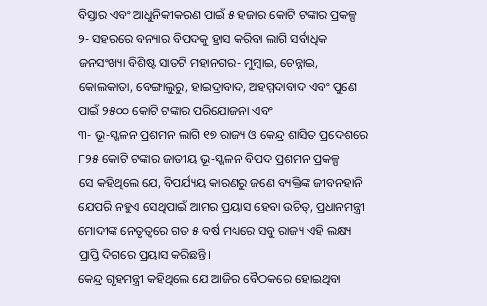ବିସ୍ତାର ଏବଂ ଆଧୁନିକୀକରଣ ପାଇଁ ୫ ହଜାର କୋଟି ଟଙ୍କାର ପ୍ରକଳ୍ପ
୨- ସହରରେ ବନ୍ୟାର ବିପଦକୁ ହ୍ରାସ କରିବା ଲାଗି ସର୍ବାଧିକ ଜନସଂଖ୍ୟା ବିଶିଷ୍ଟ ସାତଟି ମହାନଗର- ମୁମ୍ବାଇ, ଚେନ୍ନାଇ, କୋଲକାତା, ବେଙ୍ଗାଲୁରୁ, ହାଇଦ୍ରାବାଦ, ଅହମ୍ମଦାବାଦ ଏବଂ ପୁଣେ ପାଇଁ ୨୫୦୦ କୋଟି ଟଙ୍କାର ପରିଯୋଜନା ଏବଂ
୩- ଭୂ-ସ୍ଖଳନ ପ୍ରଶମନ ଲାଗି ୧୭ ରାଜ୍ୟ ଓ କେନ୍ଦ୍ର ଶାସିତ ପ୍ରଦେଶରେ ୮୨୫ କୋଟି ଟଙ୍କାର ଜାତୀୟ ଭୂ-ସ୍ଖଳନ ବିପଦ ପ୍ରଶମନ ପ୍ରକଳ୍ପ
ସେ କହିଥିଲେ ଯେ, ବିପର୍ଯ୍ୟୟ କାରଣରୁ ଜଣେ ବ୍ୟକ୍ତିଙ୍କ ଜୀବନହାନି ଯେପରି ନହୁଏ ସେଥିପାଇଁ ଆମର ପ୍ରୟାସ ହେବା ଉଚିତ୍, ପ୍ରଧାନମନ୍ତ୍ରୀ ମୋଦୀଙ୍କ ନେତୃତ୍ୱରେ ଗତ ୫ ବର୍ଷ ମଧ୍ୟରେ ସବୁ ରାଜ୍ୟ ଏହି ଲକ୍ଷ୍ୟ ପ୍ରାପ୍ତି ଦିଗରେ ପ୍ରୟାସ କରିଛନ୍ତି।
କେନ୍ଦ୍ର ଗୃହମନ୍ତ୍ରୀ କହିଥିଲେ ଯେ ଆଜିର ବୈଠକରେ ହୋଇଥିବା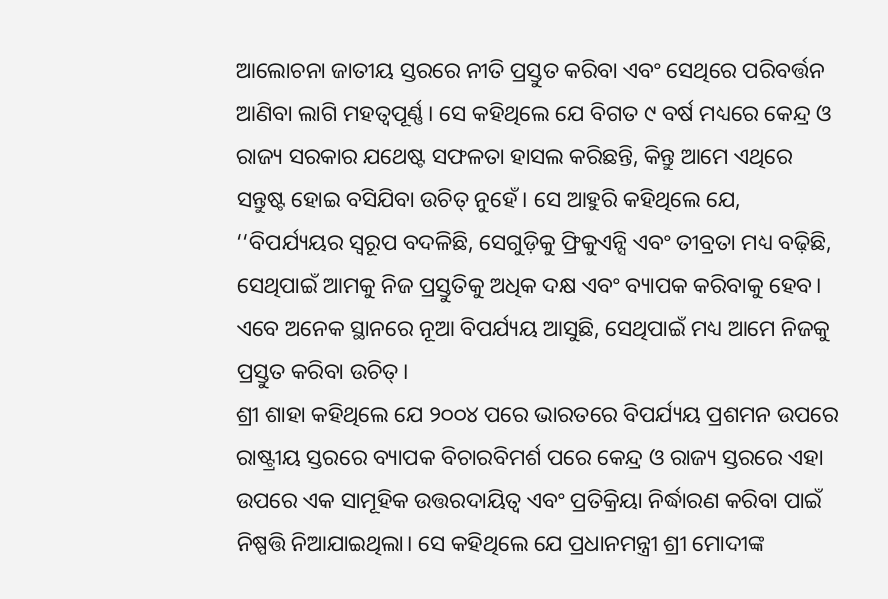ଆଲୋଚନା ଜାତୀୟ ସ୍ତରରେ ନୀତି ପ୍ରସ୍ତୁତ କରିବା ଏବଂ ସେଥିରେ ପରିବର୍ତ୍ତନ ଆଣିବା ଲାଗି ମହତ୍ୱପୂର୍ଣ୍ଣ। ସେ କହିଥିଲେ ଯେ ବିଗତ ୯ ବର୍ଷ ମଧ୍ୟରେ କେନ୍ଦ୍ର ଓ ରାଜ୍ୟ ସରକାର ଯଥେଷ୍ଟ ସଫଳତା ହାସଲ କରିଛନ୍ତି, କିନ୍ତୁ ଆମେ ଏଥିରେ ସନ୍ତୁଷ୍ଟ ହୋଇ ବସିଯିବା ଉଚିତ୍ ନୁହେଁ। ସେ ଆହୁରି କହିଥିଲେ ଯେ, ‘‘ବିପର୍ଯ୍ୟୟର ସ୍ୱରୂପ ବଦଳିଛି, ସେଗୁଡ଼ିକୁ ଫ୍ରିକୁଏନ୍ସି ଏବଂ ତୀବ୍ରତା ମଧ୍ୟ ବଢ଼ିଛି, ସେଥିପାଇଁ ଆମକୁ ନିଜ ପ୍ରସ୍ତୁତିକୁ ଅଧିକ ଦକ୍ଷ ଏବଂ ବ୍ୟାପକ କରିବାକୁ ହେବ। ଏବେ ଅନେକ ସ୍ଥାନରେ ନୂଆ ବିପର୍ଯ୍ୟୟ ଆସୁଛି, ସେଥିପାଇଁ ମଧ୍ୟ ଆମେ ନିଜକୁ ପ୍ରସ୍ତୁତ କରିବା ଉଚିତ୍।
ଶ୍ରୀ ଶାହା କହିଥିଲେ ଯେ ୨୦୦୪ ପରେ ଭାରତରେ ବିପର୍ଯ୍ୟୟ ପ୍ରଶମନ ଉପରେ ରାଷ୍ଟ୍ରୀୟ ସ୍ତରରେ ବ୍ୟାପକ ବିଚାରବିମର୍ଶ ପରେ କେନ୍ଦ୍ର ଓ ରାଜ୍ୟ ସ୍ତରରେ ଏହା ଉପରେ ଏକ ସାମୂହିକ ଉତ୍ତରଦାୟିତ୍ୱ ଏବଂ ପ୍ରତିକ୍ରିୟା ନିର୍ଦ୍ଧାରଣ କରିବା ପାଇଁ ନିଷ୍ପତ୍ତି ନିଆଯାଇଥିଲା। ସେ କହିଥିଲେ ଯେ ପ୍ରଧାନମନ୍ତ୍ରୀ ଶ୍ରୀ ମୋଦୀଙ୍କ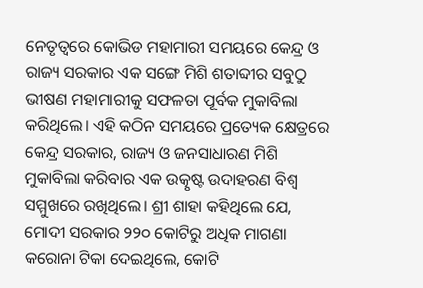ନେତୃତ୍ୱରେ କୋଭିଡ ମହାମାରୀ ସମୟରେ କେନ୍ଦ୍ର ଓ ରାଜ୍ୟ ସରକାର ଏକ ସଙ୍ଗେ ମିଶି ଶତାବ୍ଦୀର ସବୁଠୁ ଭୀଷଣ ମହାମାରୀକୁ ସଫଳତା ପୂର୍ବକ ମୁକାବିଲା କରିଥିଲେ। ଏହି କଠିନ ସମୟରେ ପ୍ରତ୍ୟେକ କ୍ଷେତ୍ରରେ କେନ୍ଦ୍ର ସରକାର, ରାଜ୍ୟ ଓ ଜନସାଧାରଣ ମିଶି ମୁକାବିଲା କରିବାର ଏକ ଉତ୍କୃଷ୍ଟ ଉଦାହରଣ ବିଶ୍ୱ ସମ୍ମୁଖରେ ରଖିଥିଲେ। ଶ୍ରୀ ଶାହା କହିଥିଲେ ଯେ, ମୋଦୀ ସରକାର ୨୨୦ କୋଟିରୁ ଅଧିକ ମାଗଣା କରୋନା ଟିକା ଦେଇଥିଲେ, କୋଟି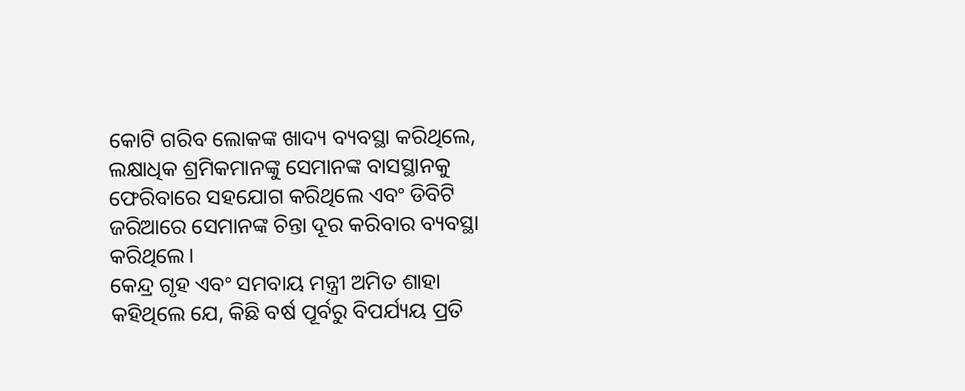କୋଟି ଗରିବ ଲୋକଙ୍କ ଖାଦ୍ୟ ବ୍ୟବସ୍ଥା କରିଥିଲେ, ଲକ୍ଷାଧିକ ଶ୍ରମିକମାନଙ୍କୁ ସେମାନଙ୍କ ବାସସ୍ଥାନକୁ ଫେରିବାରେ ସହଯୋଗ କରିଥିଲେ ଏବଂ ଡିବିଟି ଜରିଆରେ ସେମାନଙ୍କ ଚିନ୍ତା ଦୂର କରିବାର ବ୍ୟବସ୍ଥା କରିଥିଲେ।
କେନ୍ଦ୍ର ଗୃହ ଏବଂ ସମବାୟ ମନ୍ତ୍ରୀ ଅମିତ ଶାହା କହିଥିଲେ ଯେ, କିଛି ବର୍ଷ ପୂର୍ବରୁ ବିପର୍ଯ୍ୟୟ ପ୍ରତି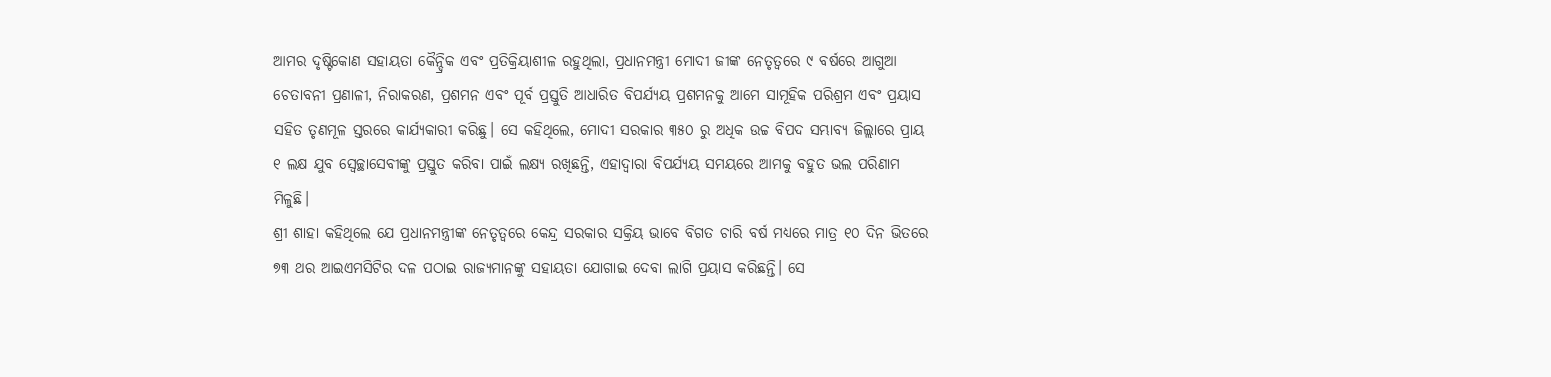ଆମର ଦୃଷ୍ଟିକୋଣ ସହାୟତା କୈନ୍ଦ୍ରିକ ଏବଂ ପ୍ରତିକ୍ରିୟାଶୀଳ ରହୁଥିଲା, ପ୍ରଧାନମନ୍ତ୍ରୀ ମୋଦୀ ଜୀଙ୍କ ନେତୃତ୍ୱରେ ୯ ବର୍ଷରେ ଆଗୁଆ ଚେତାବନୀ ପ୍ରଣାଳୀ, ନିରାକରଣ, ପ୍ରଶମନ ଏବଂ ପୂର୍ବ ପ୍ରସ୍ତୁତି ଆଧାରିତ ବିପର୍ଯ୍ୟୟ ପ୍ରଶମନକୁ ଆମେ ସାମୂହିକ ପରିଶ୍ରମ ଏବଂ ପ୍ରୟାସ ସହିତ ତୃଣମୂଳ ସ୍ତରରେ କାର୍ଯ୍ୟକାରୀ କରିଛୁ। ସେ କହିଥିଲେ, ମୋଦୀ ସରକାର ୩୫୦ ରୁ ଅଧିକ ଉଚ୍ଚ ବିପଦ ସମ୍ଭାବ୍ୟ ଜିଲ୍ଲାରେ ପ୍ରାୟ ୧ ଲକ୍ଷ ଯୁବ ସ୍ୱେଚ୍ଛାସେବୀଙ୍କୁ ପ୍ରସ୍ତୁତ କରିବା ପାଇଁ ଲକ୍ଷ୍ୟ ରଖିଛନ୍ତି, ଏହାଦ୍ୱାରା ବିପର୍ଯ୍ୟୟ ସମୟରେ ଆମକୁ ବହୁତ ଭଲ ପରିଣାମ ମିଳୁଛି।
ଶ୍ରୀ ଶାହା କହିଥିଲେ ଯେ ପ୍ରଧାନମନ୍ତ୍ରୀଙ୍କ ନେତୃତ୍ୱରେ କେନ୍ଦ୍ର ସରକାର ସକ୍ରିୟ ଭାବେ ବିଗତ ଚାରି ବର୍ଷ ମଧ୍ୟରେ ମାତ୍ର ୧୦ ଦିନ ଭିତରେ ୭୩ ଥର ଆଇଏମସିଟିର ଦଳ ପଠାଇ ରାଜ୍ୟମାନଙ୍କୁ ସହାୟତା ଯୋଗାଇ ଦେବା ଲାଗି ପ୍ରୟାସ କରିଛନ୍ତି। ସେ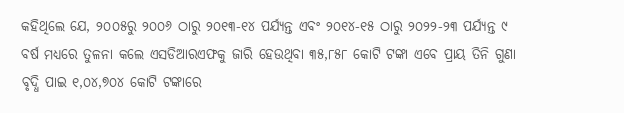କହିଥିଲେ ଯେ, ୨୦୦୫ରୁ ୨୦୦୬ ଠାରୁ ୨୦୧୩-୧୪ ପର୍ଯ୍ୟନ୍ତ ଏବଂ ୨୦୧୪-୧୫ ଠାରୁ ୨୦୨୨-୨୩ ପର୍ଯ୍ୟନ୍ତ ୯ ବର୍ଷ ମଧ୍ୟରେ ତୁଳନା କଲେ ଏସଡିଆରଏଫକୁ ଜାରି ହେଉଥିବା ୩୫,୮୫୮ କୋଟି ଟଙ୍କା ଏବେ ପ୍ରାୟ ତିନି ଗୁଣା ବୃଦ୍ଧି ପାଇ ୧,୦୪,୭୦୪ କୋଟି ଟଙ୍କାରେ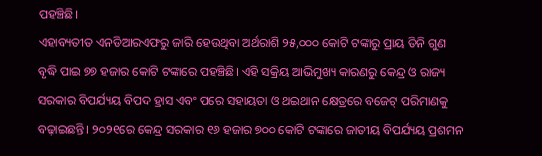ପହଞ୍ଚିଛି।
ଏହାବ୍ୟତୀତ ଏନଡିଆରଏଫରୁ ଜାରି ହେଉଥିବା ଅର୍ଥରାଶି ୨୫,୦୦୦ କୋଟି ଟଙ୍କାରୁ ପ୍ରାୟ ତିନି ଗୁଣ ବୃଦ୍ଧି ପାଇ ୭୭ ହଜାର କୋଟି ଟଙ୍କାରେ ପହଞ୍ଚିଛି। ଏହି ସକ୍ରିୟ ଆଭିମୁଖ୍ୟ କାରଣରୁ କେନ୍ଦ୍ର ଓ ରାଜ୍ୟ ସରକାର ବିପର୍ଯ୍ୟୟ ବିପଦ ହ୍ରାସ ଏବଂ ପରେ ସହାୟତା ଓ ଥଇଥାନ କ୍ଷେତ୍ରରେ ବଜେଟ୍ ପରିମାଣକୁ ବଢ଼ାଇଛନ୍ତି। ୨୦୨୧ରେ କେନ୍ଦ୍ର ସରକାର ୧୬ ହଜାର ୭୦୦ କୋଟି ଟଙ୍କାରେ ଜାତୀୟ ବିପର୍ଯ୍ୟୟ ପ୍ରଶମନ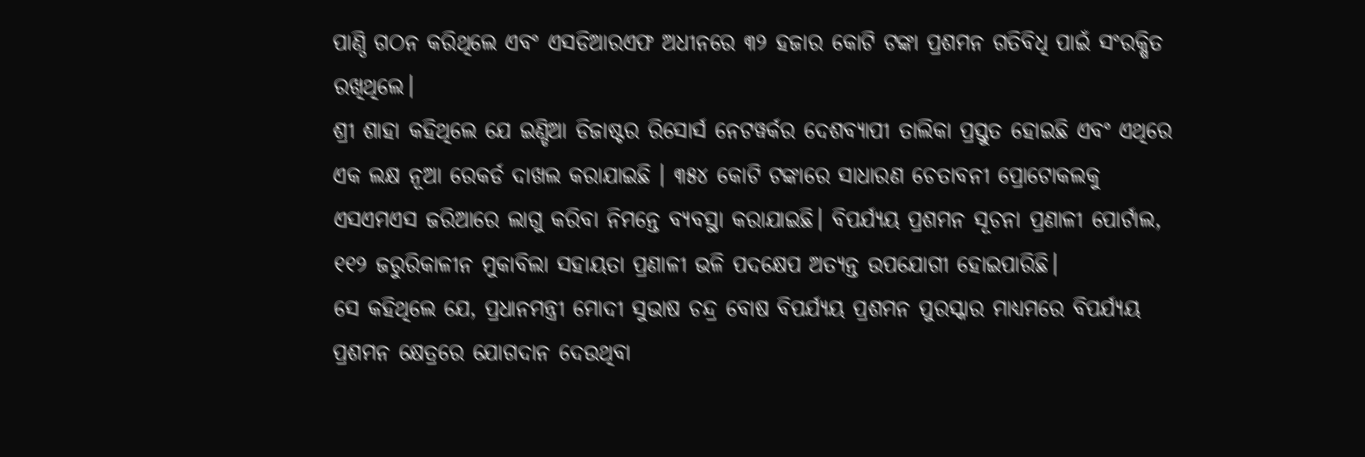ପାଣ୍ଠି ଗଠନ କରିଥିଲେ ଏବଂ ଏସଡିଆରଏଫ ଅଧୀନରେ ୩୨ ହଜାର କୋଟି ଟଙ୍କା ପ୍ରଶମନ ଗତିବିଧି ପାଇଁ ସଂରକ୍ଷିତ ରଖିଥିଲେ।
ଶ୍ରୀ ଶାହା କହିଥିଲେ ଯେ ଇଣ୍ଡିଆ ଡିଜାଷ୍ଟର ରିସୋର୍ସ ନେଟୱର୍କର ଦେଶବ୍ୟାପୀ ତାଲିକା ପ୍ରସ୍ତୁତ ହୋଇଛି ଏବଂ ଏଥିରେ ଏକ ଲକ୍ଷ ନୂଆ ରେକର୍ଡ ଦାଖଲ କରାଯାଇଛି । ୩୫୪ କୋଟି ଟଙ୍କାରେ ସାଧାରଣ ଚେତାବନୀ ପ୍ରୋଟୋକଲକୁ ଏସଏମଏସ ଜରିଆରେ ଲାଗୁ କରିବା ନିମନ୍ତେ ବ୍ୟବସ୍ଥା କରାଯାଇଛି। ବିପର୍ଯ୍ୟୟ ପ୍ରଶମନ ସୂଚନା ପ୍ରଣାଳୀ ପୋର୍ଟାଲ, ୧୧୨ ଜରୁରିକାଳୀନ ମୁକାବିଲା ସହାୟତା ପ୍ରଣାଳୀ ଭଳି ପଦକ୍ଷେପ ଅତ୍ୟନ୍ତ ଉପଯୋଗୀ ହୋଇପାରିଛି।
ସେ କହିଥିଲେ ଯେ, ପ୍ରଧାନମନ୍ତ୍ରୀ ମୋଦୀ ସୁଭାଷ ଚନ୍ଦ୍ର ବୋଷ ବିପର୍ଯ୍ୟୟ ପ୍ରଶମନ ପୁରସ୍କାର ମାଧ୍ୟମରେ ବିପର୍ଯ୍ୟୟ ପ୍ରଶମନ କ୍ଷେତ୍ରରେ ଯୋଗଦାନ ଦେଉଥିବା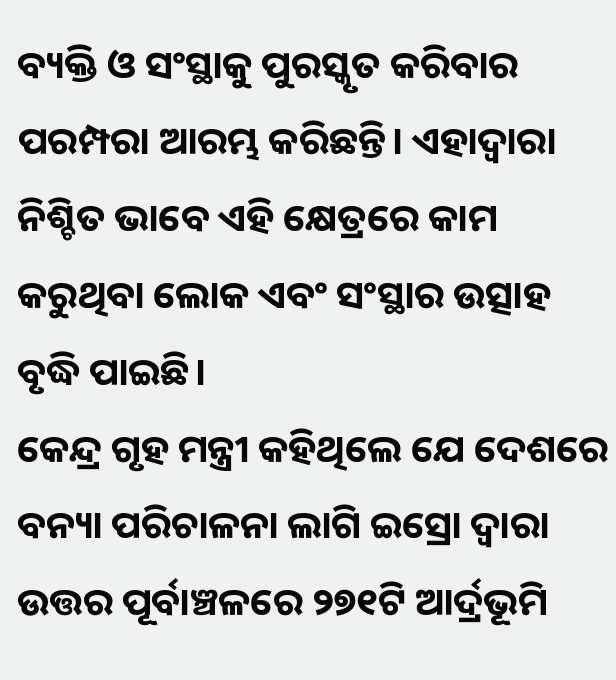ବ୍ୟକ୍ତି ଓ ସଂସ୍ଥାକୁ ପୁରସ୍କୃତ କରିବାର ପରମ୍ପରା ଆରମ୍ଭ କରିଛନ୍ତି। ଏହାଦ୍ୱାରା ନିଶ୍ଚିତ ଭାବେ ଏହି କ୍ଷେତ୍ରରେ କାମ କରୁଥିବା ଲୋକ ଏବଂ ସଂସ୍ଥାର ଉତ୍ସାହ ବୃଦ୍ଧି ପାଇଛି।
କେନ୍ଦ୍ର ଗୃହ ମନ୍ତ୍ରୀ କହିଥିଲେ ଯେ ଦେଶରେ ବନ୍ୟା ପରିଚାଳନା ଲାଗି ଇସ୍ରୋ ଦ୍ୱାରା ଉତ୍ତର ପୂର୍ବାଞ୍ଚଳରେ ୨୭୧ଟି ଆର୍ଦ୍ରଭୂମି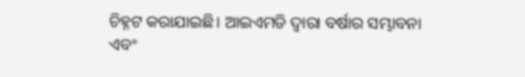ଚିହ୍ନଟ କରାଯାଇଛି। ଆଇଏମଡି ଦ୍ୱାରା ବର୍ଷାର ସମ୍ଭାବନା ଏବଂ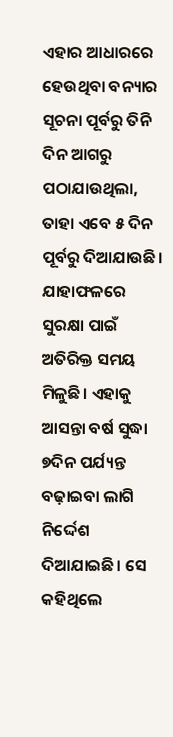ଏହାର ଆଧାରରେ ହେଉଥିବା ବନ୍ୟାର ସୂଚନା ପୂର୍ବରୁ ତିନି ଦିନ ଆଗରୁ ପଠାଯାଉଥିଲା, ତାହା ଏବେ ୫ ଦିନ ପୂର୍ବରୁ ଦିଆଯାଉଛି। ଯାହାଫଳରେ ସୁରକ୍ଷା ପାଇଁ ଅତିରିକ୍ତ ସମୟ ମିଳୁଛି। ଏହାକୁ ଆସନ୍ତା ବର୍ଷ ସୁଦ୍ଧା ୭ଦିନ ପର୍ଯ୍ୟନ୍ତ ବଢ଼ାଇବା ଲାଗି ନିର୍ଦ୍ଦେଶ ଦିଆଯାଇଛି। ସେ କହିଥିଲେ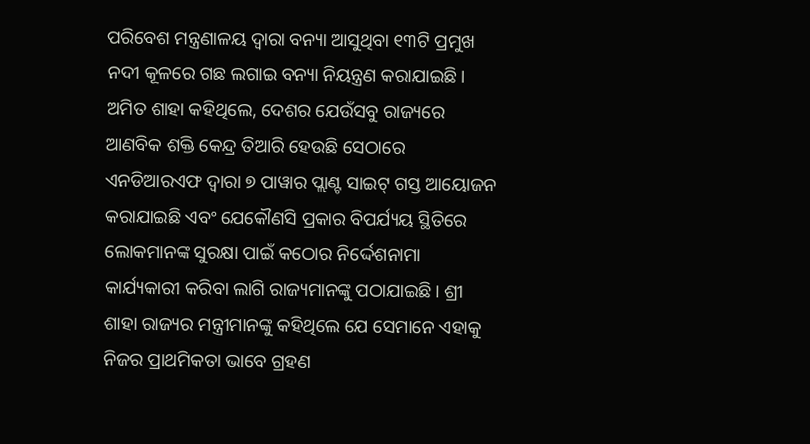ପରିବେଶ ମନ୍ତ୍ରଣାଳୟ ଦ୍ୱାରା ବନ୍ୟା ଆସୁଥିବା ୧୩ଟି ପ୍ରମୁଖ ନଦୀ କୂଳରେ ଗଛ ଲଗାଇ ବନ୍ୟା ନିୟନ୍ତ୍ରଣ କରାଯାଇଛି।
ଅମିତ ଶାହା କହିଥିଲେ, ଦେଶର ଯେଉଁସବୁ ରାଜ୍ୟରେ ଆଣବିକ ଶକ୍ତି କେନ୍ଦ୍ର ତିଆରି ହେଉଛି ସେଠାରେ ଏନଡିଆରଏଫ ଦ୍ୱାରା ୭ ପାୱାର ପ୍ଲାଣ୍ଟ ସାଇଟ୍ ଗସ୍ତ ଆୟୋଜନ କରାଯାଇଛି ଏବଂ ଯେକୌଣସି ପ୍ରକାର ବିପର୍ଯ୍ୟୟ ସ୍ଥିତିରେ ଲୋକମାନଙ୍କ ସୁରକ୍ଷା ପାଇଁ କଠୋର ନିର୍ଦ୍ଦେଶନାମା କାର୍ଯ୍ୟକାରୀ କରିବା ଲାଗି ରାଜ୍ୟମାନଙ୍କୁ ପଠାଯାଇଛି। ଶ୍ରୀ ଶାହା ରାଜ୍ୟର ମନ୍ତ୍ରୀମାନଙ୍କୁ କହିଥିଲେ ଯେ ସେମାନେ ଏହାକୁ ନିଜର ପ୍ରାଥମିକତା ଭାବେ ଗ୍ରହଣ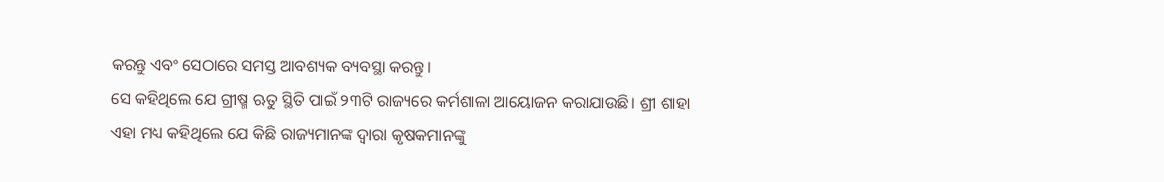କରନ୍ତୁ ଏବଂ ସେଠାରେ ସମସ୍ତ ଆବଶ୍ୟକ ବ୍ୟବସ୍ଥା କରନ୍ତୁ।
ସେ କହିଥିଲେ ଯେ ଗ୍ରୀଷ୍ମ ଋତୁ ସ୍ଥିତି ପାଇଁ ୨୩ଟି ରାଜ୍ୟରେ କର୍ମଶାଳା ଆୟୋଜନ କରାଯାଉଛି। ଶ୍ରୀ ଶାହା ଏହା ମଧ୍ୟ କହିଥିଲେ ଯେ କିଛି ରାଜ୍ୟମାନଙ୍କ ଦ୍ୱାରା କୃଷକମାନଙ୍କୁ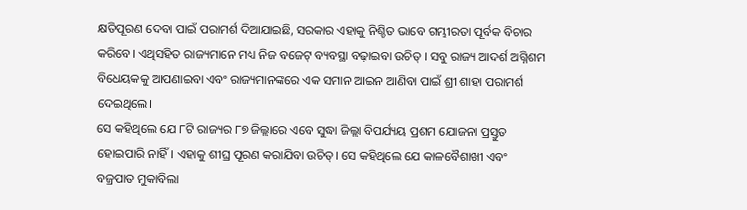କ୍ଷତିପୂରଣ ଦେବା ପାଇଁ ପରାମର୍ଶ ଦିଆଯାଇଛି, ସରକାର ଏହାକୁ ନିଶ୍ଚିତ ଭାବେ ଗମ୍ଭୀରତା ପୂର୍ବକ ବିଚାର କରିବେ। ଏଥିସହିତ ରାଜ୍ୟମାନେ ମଧ୍ୟ ନିଜ ବଜେଟ୍ ବ୍ୟବସ୍ଥା ବଢ଼ାଇବା ଉଚିତ୍ । ସବୁ ରାଜ୍ୟ ଆଦର୍ଶ ଅଗ୍ନିଶମ ବିଧେୟକକୁ ଆପଣାଇବା ଏବଂ ରାଜ୍ୟମାନଙ୍କରେ ଏକ ସମାନ ଆଇନ ଆଣିବା ପାଇଁ ଶ୍ରୀ ଶାହା ପରାମର୍ଶ ଦେଇଥିଲେ।
ସେ କହିଥିଲେ ଯେ ୮ଟି ରାଜ୍ୟର ୮୭ ଜିଲ୍ଲାରେ ଏବେ ସୁଦ୍ଧା ଜିଲ୍ଲା ବିପର୍ଯ୍ୟୟ ପ୍ରଶମ ଯୋଜନା ପ୍ରସ୍ତୁତ ହୋଇପାରି ନାହିଁ। ଏହାକୁ ଶୀଘ୍ର ପୂରଣ କରାଯିବା ଉଚିତ୍। ସେ କହିଥିଲେ ଯେ କାଳବୈଶାଖୀ ଏବଂ ବଜ୍ରପାତ ମୁକାବିଲା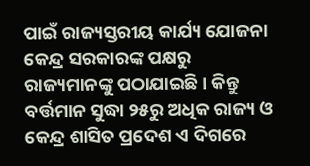ପାଇଁ ରାଜ୍ୟସ୍ତରୀୟ କାର୍ଯ୍ୟ ଯୋଜନା କେନ୍ଦ୍ର ସରକାରଙ୍କ ପକ୍ଷରୁ ରାଜ୍ୟମାନଙ୍କୁ ପଠାଯାଇଛି। କିନ୍ତୁ ବର୍ତ୍ତମାନ ସୁଦ୍ଧା ୨୫ରୁ ଅଧିକ ରାଜ୍ୟ ଓ କେନ୍ଦ୍ର ଶାସିତ ପ୍ରଦେଶ ଏ ଦିଗରେ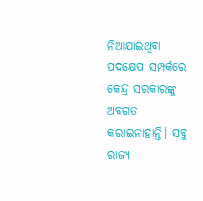ନିଆଯାଇଥିବା ପଦକ୍ଷେପ ସମ୍ପର୍କରେ କେନ୍ଦ୍ର ସରକାରଙ୍କୁ ଅବଗତ କରାଇନାହାନ୍ତି। ସବୁ ରାଜ୍ୟ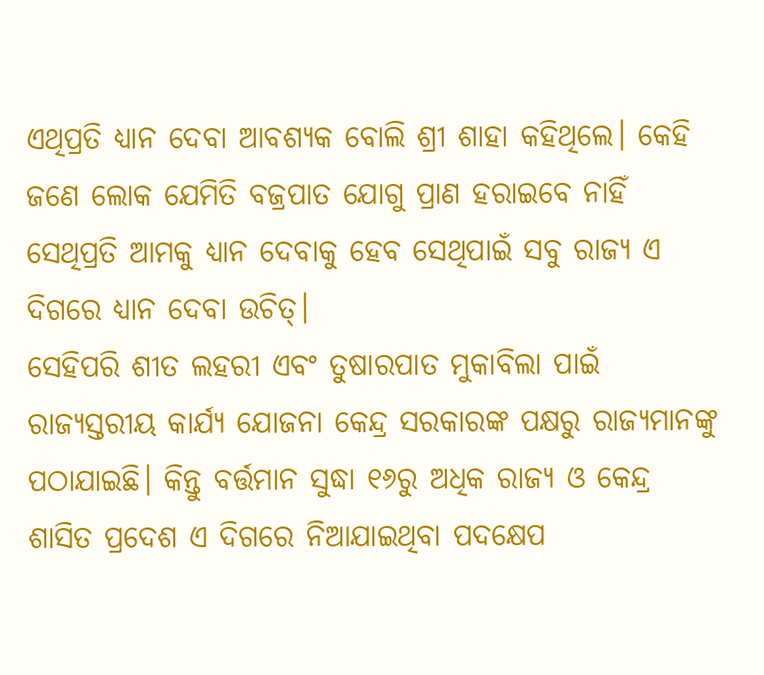ଏଥିପ୍ରତି ଧ୍ୟାନ ଦେବା ଆବଶ୍ୟକ ବୋଲି ଶ୍ରୀ ଶାହା କହିଥିଲେ। କେହି ଜଣେ ଲୋକ ଯେମିତି ବଜ୍ରପାତ ଯୋଗୁ ପ୍ରାଣ ହରାଇବେ ନାହିଁ ସେଥିପ୍ରତି ଆମକୁ ଧ୍ୟାନ ଦେବାକୁ ହେବ ସେଥିପାଇଁ ସବୁ ରାଜ୍ୟ ଏ ଦିଗରେ ଧ୍ୟାନ ଦେବା ଉଚିତ୍।
ସେହିପରି ଶୀତ ଲହରୀ ଏବଂ ତୁଷାରପାତ ମୁକାବିଲା ପାଇଁ ରାଜ୍ୟସ୍ତରୀୟ କାର୍ଯ୍ୟ ଯୋଜନା କେନ୍ଦ୍ର ସରକାରଙ୍କ ପକ୍ଷରୁ ରାଜ୍ୟମାନଙ୍କୁ ପଠାଯାଇଛି। କିନ୍ତୁ ବର୍ତ୍ତମାନ ସୁଦ୍ଧା ୧୬ରୁ ଅଧିକ ରାଜ୍ୟ ଓ କେନ୍ଦ୍ର ଶାସିତ ପ୍ରଦେଶ ଏ ଦିଗରେ ନିଆଯାଇଥିବା ପଦକ୍ଷେପ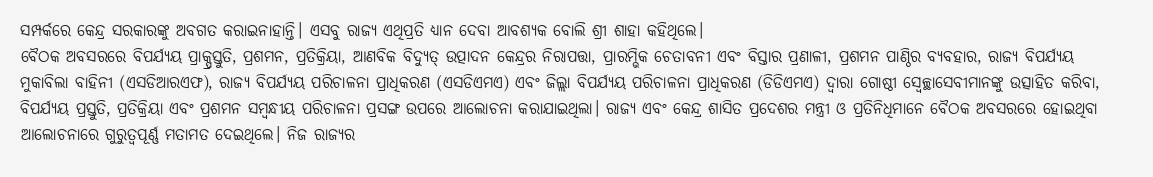ସମ୍ପର୍କରେ କେନ୍ଦ୍ର ସରକାରଙ୍କୁ ଅବଗତ କରାଇନାହାନ୍ତି। ଏସବୁ ରାଜ୍ୟ ଏଥିପ୍ରତି ଧ୍ୟାନ ଦେବା ଆବଶ୍ୟକ ବୋଲି ଶ୍ରୀ ଶାହା କହିଥିଲେ।
ବୈଠକ ଅବସରରେ ବିପର୍ଯ୍ୟୟ ପ୍ରାକ୍ପ୍ରସ୍ତୁତି, ପ୍ରଶମନ, ପ୍ରତିକ୍ରିୟା, ଆଣବିକ ବିଦ୍ୟୁତ୍ ଉତ୍ପାଦନ କେନ୍ଦ୍ରର ନିରାପତ୍ତା, ପ୍ରାରମ୍ଭିକ ଚେତାବନୀ ଏବଂ ବିସ୍ତାର ପ୍ରଣାଳୀ, ପ୍ରଶମନ ପାଣ୍ଠିର ବ୍ୟବହାର, ରାଜ୍ୟ ବିପର୍ଯ୍ୟୟ ମୁକାବିଲା ବାହିନୀ (ଏସଡିଆରଏଫ), ରାଜ୍ୟ ବିପର୍ଯ୍ୟୟ ପରିଚାଳନା ପ୍ରାଧିକରଣ (ଏସଡିଏମଏ) ଏବଂ ଜିଲ୍ଲା ବିପର୍ଯ୍ୟୟ ପରିଚାଳନା ପ୍ରାଧିକରଣ (ଡିଡିଏମଏ) ଦ୍ୱାରା ଗୋଷ୍ଠୀ ସ୍ୱେଚ୍ଛାସେବୀମାନଙ୍କୁ ଉତ୍ସାହିତ କରିବା, ବିପର୍ଯ୍ୟୟ ପ୍ରସ୍ତୁତି, ପ୍ରତିକ୍ରିୟା ଏବଂ ପ୍ରଶମନ ସମ୍ବନ୍ଧୀୟ ପରିଚାଳନା ପ୍ରସଙ୍ଗ ଉପରେ ଆଲୋଚନା କରାଯାଇଥିଲା। ରାଜ୍ୟ ଏବଂ କେନ୍ଦ୍ର ଶାସିତ ପ୍ରଦେଶର ମନ୍ତ୍ରୀ ଓ ପ୍ରତିନିଧିମାନେ ବୈଠକ ଅବସରରେ ହୋଇଥିବା ଆଲୋଚନାରେ ଗୁରୁତ୍ୱପୂର୍ଣ୍ଣ ମତାମତ ଦେଇଥିଲେ। ନିଜ ରାଜ୍ୟର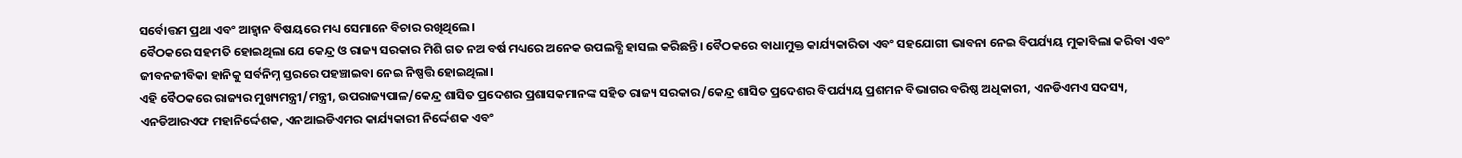ସର୍ବୋତ୍ତମ ପ୍ରଥା ଏବଂ ଆହ୍ୱାନ ବିଷୟରେ ମଧ୍ୟ ସେମାନେ ବିଚାର ରଖିଥିଲେ।
ବୈଠକରେ ସହମତି ହୋଇଥିଲା ଯେ କେନ୍ଦ୍ର ଓ ରାଜ୍ୟ ସରକାର ମିଶି ଗତ ନଅ ବର୍ଷ ମଧ୍ୟରେ ଅନେକ ଉପଲବ୍ଧି ହାସଲ କରିଛନ୍ତି। ବୈଠକରେ ବାଧାମୁକ୍ତ କାର୍ଯ୍ୟକାରିତା ଏବଂ ସହଯୋଗୀ ଭାବନା ନେଇ ବିପର୍ଯ୍ୟୟ ମୁକାବିଲା କରିବା ଏବଂ ଜୀବନଜୀବିକା ହାନିକୁ ସର୍ବନିମ୍ନ ସ୍ତରରେ ପହଞ୍ଚାଇବା ନେଇ ନିଷ୍ପତ୍ତି ହୋଇଥିଲା।
ଏହି ବୈଠକରେ ରାଜ୍ୟର ମୁଖ୍ୟମନ୍ତ୍ରୀ/ମନ୍ତ୍ରୀ, ଉପରାଜ୍ୟପାଳ/କେନ୍ଦ୍ର ଶାସିତ ପ୍ରଦେଶର ପ୍ରଶାସକମାନଙ୍କ ସହିତ ରାଜ୍ୟ ସରକାର/କେନ୍ଦ୍ର ଶାସିତ ପ୍ରଦେଶର ବିପର୍ଯ୍ୟୟ ପ୍ରଶମନ ବିଭାଗର ବରିଷ୍ଠ ଅଧିକାରୀ, ଏନଡିଏମଏ ସଦସ୍ୟ, ଏନଡିଆରଏଫ ମହାନିର୍ଦ୍ଦେଶକ, ଏନଆଇଡିଏମର କାର୍ଯ୍ୟକାରୀ ନିର୍ଦ୍ଦେଶକ ଏବଂ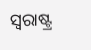ସ୍ୱରାଷ୍ଟ୍ର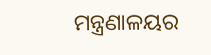ମନ୍ତ୍ରଣାଳୟର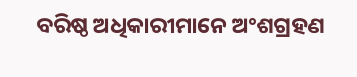ବରିଷ୍ଠ ଅଧିକାରୀମାନେ ଅଂଶଗ୍ରହଣ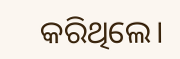କରିଥିଲେ।